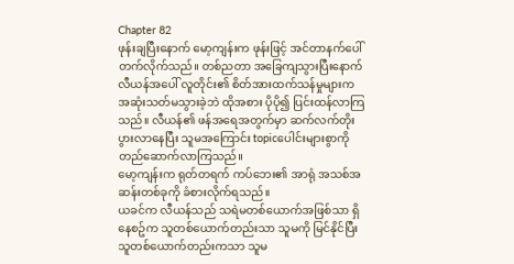Chapter 82
ဖုန်းချပြီးနောက် မော့ကျန်းက ဖုန်းဖြင့် အင်တာနက်ပေါ် တက်လိုက်သည်။ တစ်ညတာ အခြေကျသွားပြီးနောက် လီယန်အပေါ် လူတိုင်း၏ စိတ်အားထက်သန်မှုများက အဆုံးသတ်မသွားခဲ့ဘဲ ထိုအစား ပိုပို၍ ပြင်းထန်လာကြသည်။ လီယန်၏ ဖန်အရေအတွက်မှာ ဆက်လက်တိုးပွားလာနေပြီး သူမအကြောင်း topicပေါင်းများစွာကို တည်ဆောက်လာကြသည်။
မော့ကျန်းက ရုတ်တရက် ကပ်ဘေး၏ အာရုံ အသစ်အဆန်းတစ်ခုကို ခံစားလိုက်ရသည်။
ယခင်က လီယန်သည် သရဲမတစ်ယောက်အဖြစ်သာ ရှိနေစဥ်က သူတစ်ယောက်တည်းသာ သူမကို မြင်နိုင်ပြီး သူတစ်ယောက်တည်းကသာ သူမ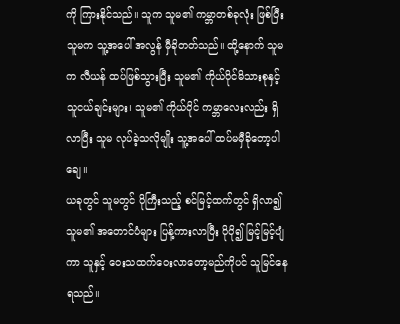ကို ကြားနိုင်သည်။ သူက သူမ၏ ကမ္ဘာတစ်ခုလုံး ဖြစ်ပြီး သူမက သူ့အပေါ် အလွန် မှီခိုတတ်သည်။ ထို့နောက် သူမက လီယန် ထပ်ဖြစ်သွားပြီး သူမ၏ ကိုယ်ပိုင်မိသားစုနှင့် သူငယ်ချင်းများ၊ သူမ၏ ကိုယ်ပိုင် ကမ္ဘာလေးလည်း ရှိလာပြီး သူမ လုပ်ခဲ့သလိုမျိုး သူ့အပေါ် ထပ်မမှီခိုတော့ပါချေ။
ယခုတွင် သူမတွင် ပိုကြီးသည့် စင်မြင့်ထက်တွင် ရှိလာ၍ သူမ၏ အတောင်ပံများ ပြန့်ကားလာပြီး ပိုပို၍ မြင့်မြင့်ပျံကာ သူနှင့် ဝေးသထက်ဝေးလာတော့မည်ကိုပင် သူမြင်နေရသည်။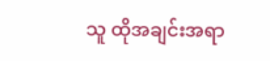သူ ထိုအချင်းအရာ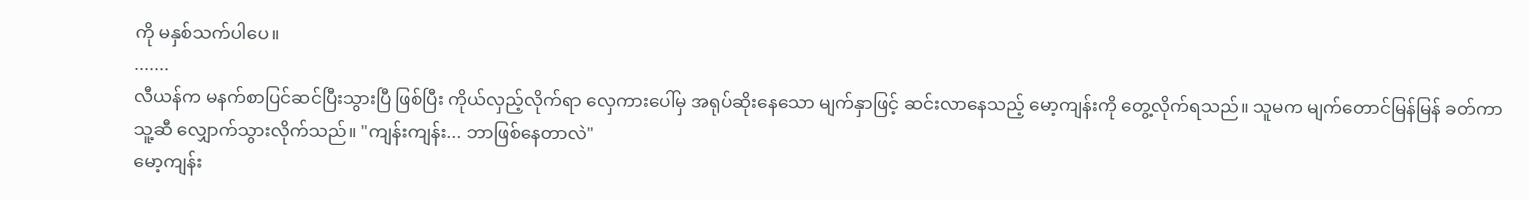ကို မနှစ်သက်ပါပေ။
.......
လီယန်က မနက်စာပြင်ဆင်ပြီးသွားပြီ ဖြစ်ပြီး ကိုယ်လှည့်လိုက်ရာ လှေကားပေါ်မှ အရုပ်ဆိုးနေသော မျက်နှာဖြင့် ဆင်းလာနေသည့် မော့ကျန်းကို တွေ့လိုက်ရသည်။ သူမက မျက်တောင်မြန်မြန် ခတ်ကာ သူ့ဆီ လျှောက်သွားလိုက်သည်။ "ကျန်းကျန်း... ဘာဖြစ်နေတာလဲ"
မော့ကျန်း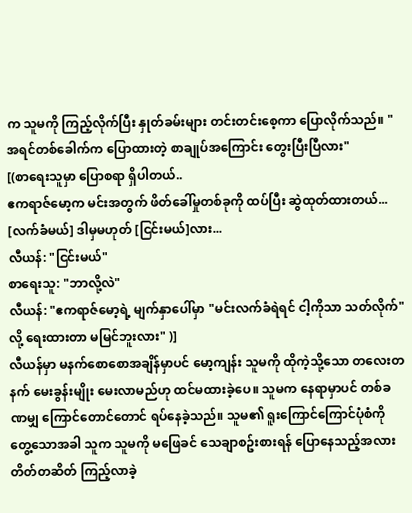က သူမကို ကြည့်လိုက်ပြီး နှုတ်ခမ်းများ တင်းတင်းစေ့ကာ ပြောလိုက်သည်။ "အရင်တစ်ခေါက်က ပြောထားတဲ့ စာချုပ်အကြောင်း တွေးပြီးပြီလား"
[(စာရေးသူမှာ ပြောစရာ ရှိပါတယ်..
ဧကရာဇ်မော့က မင်းအတွက် ဖိတ်ခေါ်မှုတစ်ခုကို ထပ်ပြီး ဆွဲထုတ်ထားတယ်... [လက်ခံမယ်] ဒါမှမဟုတ် [ငြင်းမယ်]လား...
လီယန်: "ငြင်းမယ်"
စာရေးသူ: "ဘာလို့လဲ"
လီယန်: "ဧကရာဇ်မော့ရဲ့ မျက်နှာပေါ်မှာ "မင်းလက်ခံရဲရင် ငါ့ကိုသာ သတ်လိုက်"လို့ ရေးထားတာ မမြင်ဘူးလား" )]
လီယန်မှာ မနက်စောစောအချိန်မှာပင် မော့ကျန်း သူမကို ထိုကဲ့သို့သော တလေးတနက် မေးခွန်းမျိုး မေးလာမည်ဟု ထင်မထားခဲ့ပေ။ သူမက နေရာမှာပင် တစ်ခဏမျှ ကြောင်တောင်တောင် ရပ်နေခဲ့သည်။ သူမ၏ ရူးကြောင်ကြောင်ပုံစံကို တွေ့သောအခါ သူက သူမကို မဖြေခင် သေချာစဥ်းစားရန် ပြောနေသည့်အလား တိတ်တဆိတ် ကြည့်လာခဲ့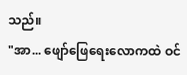သည်။
"အာ... ဖျော်ဖြေရေးလောကထဲ ဝင်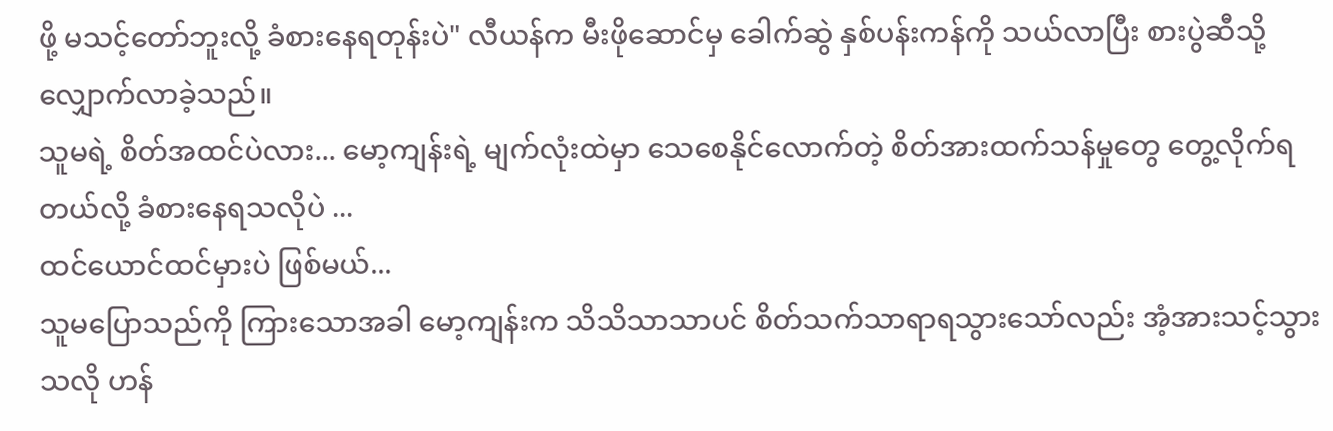ဖို့ မသင့်တော်ဘူးလို့ ခံစားနေရတုန်းပဲ" လီယန်က မီးဖိုဆောင်မှ ခေါက်ဆွဲ နှစ်ပန်းကန်ကို သယ်လာပြီး စားပွဲဆီသို့ လျှောက်လာခဲ့သည်။
သူမရဲ့ စိတ်အထင်ပဲလား... မော့ကျန်းရဲ့ မျက်လုံးထဲမှာ သေစေနိုင်လောက်တဲ့ စိတ်အားထက်သန်မှုတွေ တွေ့လိုက်ရတယ်လို့ ခံစားနေရသလိုပဲ ...
ထင်ယောင်ထင်မှားပဲ ဖြစ်မယ်...
သူမပြောသည်ကို ကြားသောအခါ မော့ကျန်းက သိသိသာသာပင် စိတ်သက်သာရာရသွားသော်လည်း အံ့အားသင့်သွားသလို ဟန်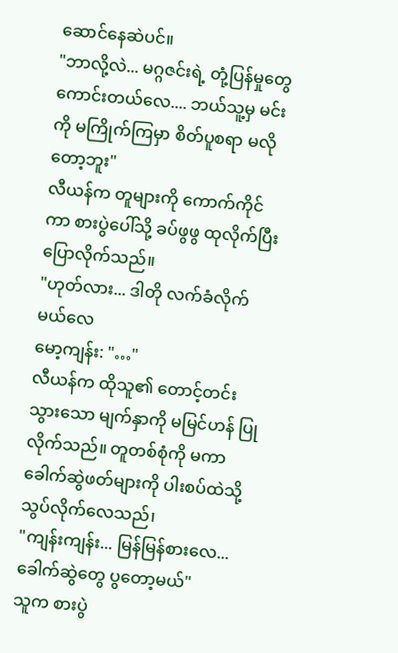ဆောင်နေဆဲပင်။
"ဘာလို့လဲ... မဂ္ဂဇင်းရဲ့ တုံ့ပြန်မှုတွေ ကောင်းတယ်လေ.... ဘယ်သူ့မှ မင်းကို မကြိုက်ကြမှာ စိတ်ပူစရာ မလိုတော့ဘူး"
လီယန်က တူများကို ကောက်ကိုင်ကာ စားပွဲပေါ်သို့ ခပ်ဖွဖွ ထုလိုက်ပြီး ပြောလိုက်သည်။
"ဟုတ်လား... ဒါတို လက်ခံလိုက်မယ်လေ
မော့ကျန်း: "…"
လီယန်က ထိုသူ၏ တောင့်တင်းသွားသော မျက်နှာကို မမြင်ဟန် ပြုလိုက်သည်။ တူတစ်စုံကို မကာ ခေါက်ဆွဲဖတ်များကို ပါးစပ်ထဲသို့ သွပ်လိုက်လေသည်၊
"ကျန်းကျန်း... မြန်မြန်စားလေ... ခေါက်ဆွဲတွေ ပွတော့မယ်"
သူက စားပွဲ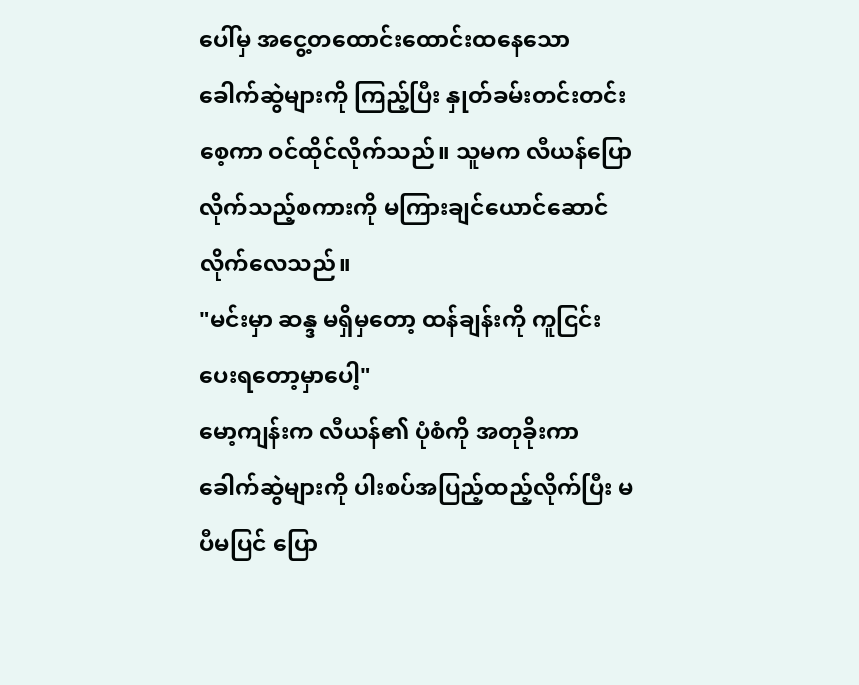ပေါ်မှ အငွေ့တထောင်းထောင်းထနေသော ခေါက်ဆွဲများကို ကြည့်ပြီး နှုတ်ခမ်းတင်းတင်းစေ့ကာ ဝင်ထိုင်လိုက်သည်။ သူမက လီယန်ပြောလိုက်သည့်စကားကို မကြားချင်ယောင်ဆောင်လိုက်လေသည်။
"မင်းမှာ ဆန္ဒ မရှိမှတော့ ထန်ချန်းကို ကူငြင်းပေးရတော့မှာပေါ့"
မော့ကျန်းက လီယန်၏ ပုံစံကို အတုခိုးကာ ခေါက်ဆွဲများကို ပါးစပ်အပြည့်ထည့်လိုက်ပြီး မပီမပြင် ပြော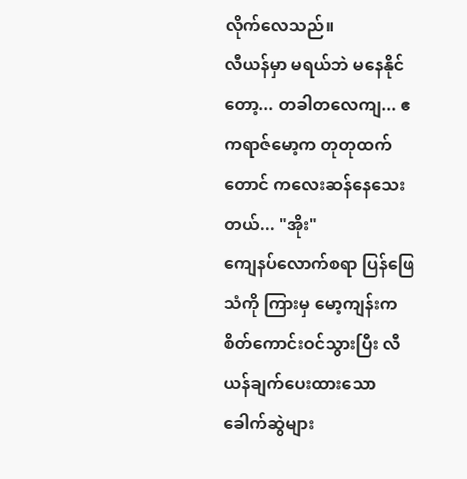လိုက်လေသည်။
လီယန်မှာ မရယ်ဘဲ မနေနိုင်တော့... တခါတလေကျ... ဧကရာဇ်မော့က တုတုထက်တောင် ကလေးဆန်နေသေးတယ်... "အိုး"
ကျေနပ်လောက်စရာ ပြန်ဖြေသံကို ကြားမှ မော့ကျန်းက စိတ်ကောင်းဝင်သွားပြီး လီယန်ချက်ပေးထားသော ခေါက်ဆွဲများ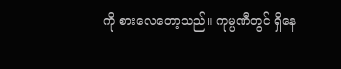ကို စားလေတော့သည်။ ကုမ္ပဏီတွင် ရှိနေ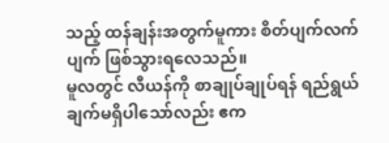သည့် ထန်ချန်းအတွက်မူကား စိတ်ပျက်လက်ပျက် ဖြစ်သွားရလေသည်။
မူလတွင် လီယန်ကို စာချုပ်ချုပ်ရန် ရည်ရွယ်ချက်မရှိပါသော်လည်း ဧက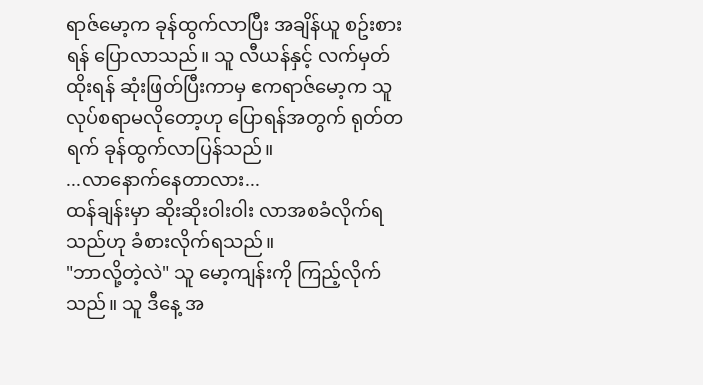ရာဇ်မော့က ခုန်ထွက်လာပြီး အချိန်ယူ စဥ်းစားရန် ပြောလာသည်။ သူ လီယန်နှင့် လက်မှတ်ထိုးရန် ဆုံးဖြတ်ပြီးကာမှ ဧကရာဇ်မော့က သူလုပ်စရာမလိုတော့ဟု ပြောရန်အတွက် ရုတ်တရက် ခုန်ထွက်လာပြန်သည်။
...လာနောက်နေတာလား...
ထန်ချန်းမှာ ဆိုးဆိုးဝါးဝါး လာအစခံလိုက်ရသည်ဟု ခံစားလိုက်ရသည်။
"ဘာလို့တဲ့လဲ" သူ မော့ကျန်းကို ကြည့်လိုက်သည်။ သူ ဒီနေ့ အ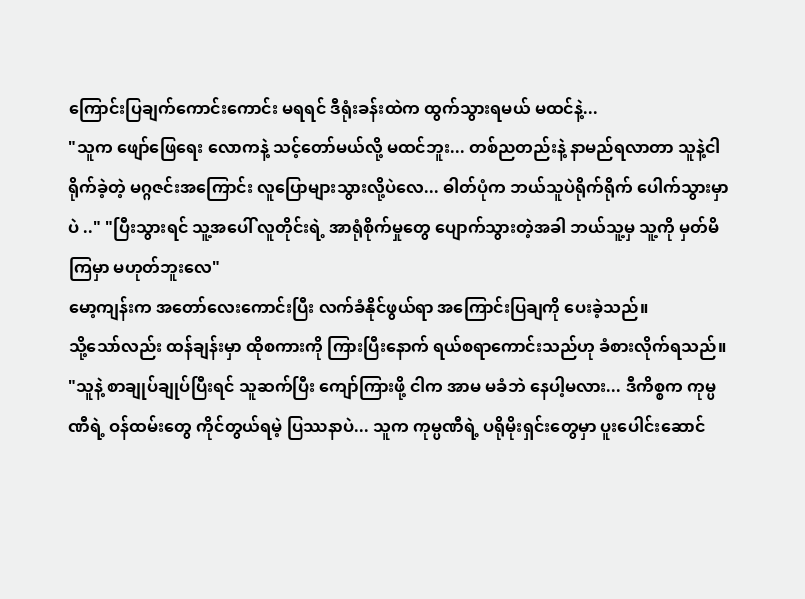ကြောင်းပြချက်ကောင်းကောင်း မရရင် ဒီရုံးခန်းထဲက ထွက်သွားရမယ် မထင်နဲ့...
"သူက ဖျော်ဖြေရေး လောကနဲ့ သင့်တော်မယ်လို့ မထင်ဘူး... တစ်ညတည်းနဲ့ နာမည်ရလာတာ သူနဲ့ငါ ရိုက်ခဲ့တဲ့ မဂ္ဂဇင်းအကြောင်း လူပြောများသွားလို့ပဲလေ... ဓါတ်ပုံက ဘယ်သူပဲရိုက်ရိုက် ပေါက်သွားမှာပဲ .." "ပြီးသွားရင် သူ့အပေါ် လူတိုင်းရဲ့ အာရုံစိုက်မှုတွေ ပျောက်သွားတဲ့အခါ ဘယ်သူ့မှ သူ့ကို မှတ်မိကြမှာ မဟုတ်ဘူးလေ"
မော့ကျန်းက အတော်လေးကောင်းပြီး လက်ခံနိုင်ဖွယ်ရာ အကြောင်းပြချကို ပေးခဲ့သည်။
သို့သော်လည်း ထန်ချန်းမှာ ထိုစကားကို ကြားပြီးနောက် ရယ်စရာကောင်းသည်ဟု ခံစားလိုက်ရသည်။ "သူနဲ့ စာချုပ်ချုပ်ပြီးရင် သူဆက်ပြီး ကျော်ကြားဖို့ ငါက အာမ မခံဘဲ နေပါ့မလား... ဒီကိစ္စက ကုမ္ပဏီရဲ့ ဝန်ထမ်းတွေ ကိုင်တွယ်ရမဲ့ ပြဿနာပဲ... သူက ကုမ္ပဏီရဲ့ ပရိုမိုးရှင်းတွေမှာ ပူးပေါင်းဆောင်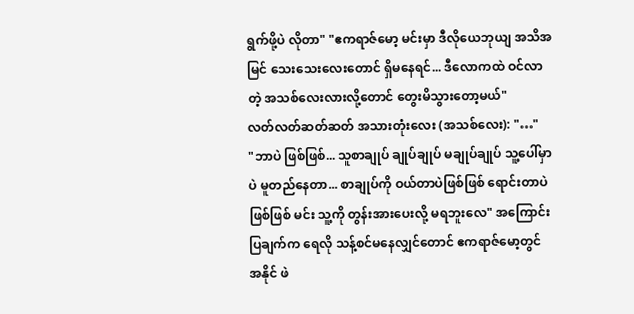ရွက်ဖို့ပဲ လိုတာ" "ဧကရာဇ်မော့ မင်းမှာ ဒီလိုယေဘုယျ အသိအမြင် သေးသေးလေးတောင် ရှိမနေရင်... ဒီလောကထဲ ဝင်လာတဲ့ အသစ်လေးလားလို့တောင် တွေးမိသွားတော့မယ်"
လတ်လတ်ဆတ်ဆတ် အသားတုံးလေး (အသစ်လေး): "…"
"ဘာပဲ ဖြစ်ဖြစ်... သူစာချုပ် ချုပ်ချုပ် မချုပ်ချုပ် သူ့ပေါ်မှာပဲ မူတည်နေတာ... စာချုပ်ကို ဝယ်တာပဲဖြစ်ဖြစ် ရောင်းတာပဲဖြစ်ဖြစ် မင်း သူ့ကို တွန်းအားပေးလို့ မရဘူးလေ" အကြောင်းပြချက်က ရေလို သန့်စင်မနေလျှင်တောင် ဧကရာဇ်မော့တွင် အနိုင် ဖဲ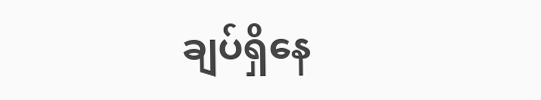ချပ်ရှိနေ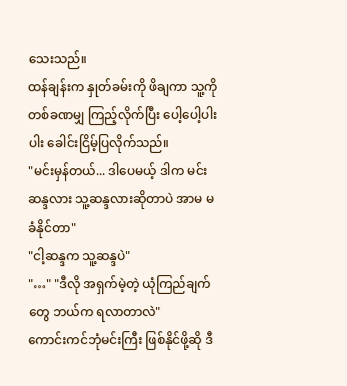သေးသည်။
ထန်ချန်းက နှုတ်ခမ်းကို ဖိချကာ သူ့ကို တစ်ခဏမျှ ကြည့်လိုက်ပြီး ပေါ့ပေါ့ပါးပါး ခေါင်းငြိမ့်ပြလိုက်သည်။
"မင်းမှန်တယ်... ဒါပေမယ့် ဒါက မင်းဆန္ဒလား သူ့ဆန္ဒလားဆိုတာပဲ အာမ မခံနိုင်တာ"
"ငါ့ဆန္ဒက သူ့ဆန္ဒပဲ"
"…" "ဒီလို အရှက်မဲ့တဲ့ ယုံကြည်ချက်တွေ ဘယ်က ရလာတာလဲ"
ကောင်းကင်ဘုံမင်းကြီး ဖြစ်နိုင်ဖို့ဆို ဒီ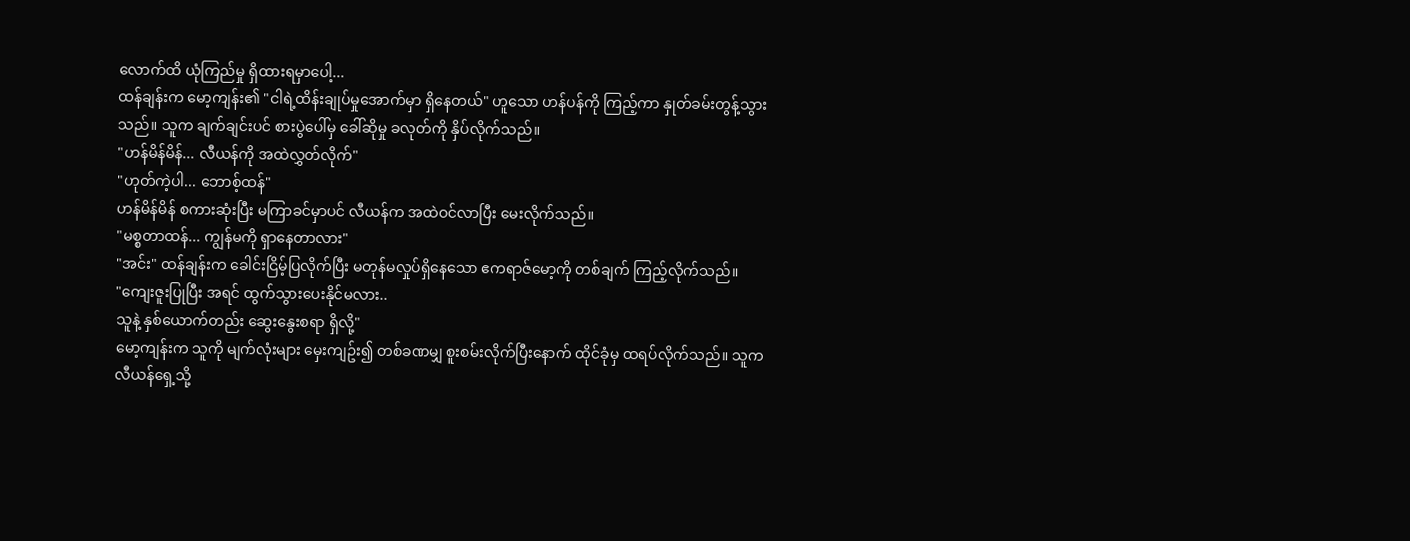လောက်ထိ ယုံကြည်မှု ရှိထားရမှာပေါ့...
ထန်ချန်းက မော့ကျန်း၏ "ငါရဲ့ထိန်းချုပ်မှုအောက်မှာ ရှိနေတယ်" ဟူသော ဟန်ပန်ကို ကြည့်ကာ နှုတ်ခမ်းတွန့်သွားသည်။ သူက ချက်ချင်းပင် စားပွဲပေါ်မှ ခေါ်ဆိုမှု ခလုတ်ကို နှိပ်လိုက်သည်။
"ဟန်မိန်မိန်... လီယန်ကို အထဲလွှတ်လိုက်"
"ဟုတ်ကဲ့ပါ... ဘောစ့်ထန်"
ဟန်မိန်မိန် စကားဆုံးပြီး မကြာခင်မှာပင် လီယန်က အထဲဝင်လာပြီး မေးလိုက်သည်။
"မစ္စတာထန်... ကျွန်မကို ရှာနေတာလား"
"အင်း" ထန်ချန်းက ခေါင်းငြိမ့်ပြလိုက်ပြီး မတုန်မလှုပ်ရှိနေသော ဧကရာဇ်မော့ကို တစ်ချက် ကြည့်လိုက်သည်။
"ကျေးဇူးပြုပြီး အရင် ထွက်သွားပေးနိုင်မလား..
သူနဲ့ နှစ်ယောက်တည်း ဆွေးနွေးစရာ ရှိလို့"
မော့ကျန်းက သူကို မျက်လုံးများ မှေးကျဥ်း၍ တစ်ခဏမျှ စူးစမ်းလိုက်ပြီးနောက် ထိုင်ခုံမှ ထရပ်လိုက်သည်။ သူက လီယန်ရှေ့သို့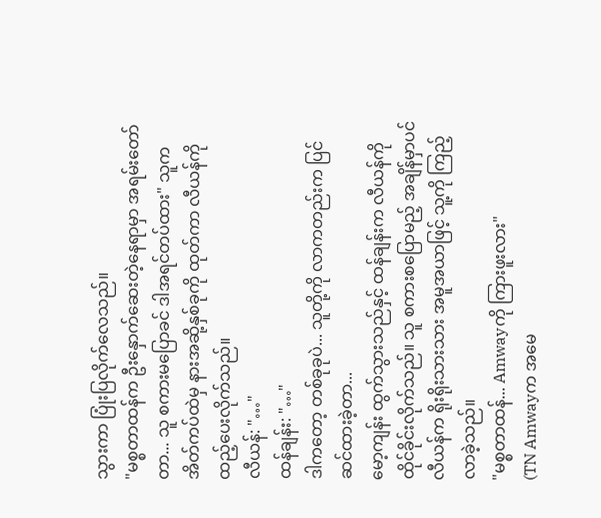သွားကာ ပြုံးပြလိုက်လေသည်။
"မစ္စတာထန်က ဦးနှောက်ဆေးတဲ့နေရာမှာ အရမ်းတော်တာ... သူ စကားမပြောခင် ဒါအရင်တပ်ထား" သူက အိတ်ကပ်ထဲမှ နားအဆို့နှစ်ခုကို ထုတ်ကာ လီယန်ကို ထည့်ပေးလိုက်သည်။
လီယန်: "…"
ထန်ချန်း: "…"
ဒါကတော့ တစ်ခုခုပဲ... သူတို့ကို လာကတည်းက ပြင်ဆင်ထားခဲ့တာ...
မော့ကျန်း ထွက်သွားသည်နှင့် ထန်ချန်းက လီယန်ကို ထိုင်ခိုင်းလိုက်သည်။ သူ စကားစပြောမည့် အချိန်မှာပင် လီယန်က ရိုးရိုးသားသား အမူအယာဖြင့် သူ့ကို ကြည့်လာခဲ့သည်။
"မစ္စတာထန်... Amwayကို ကြားဖူးလား"
(TN Amwayက အမေ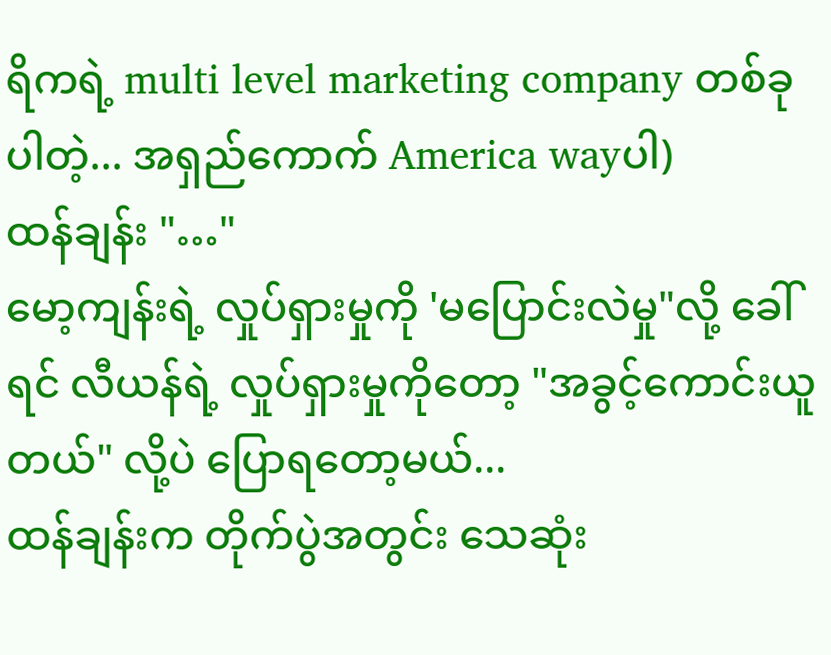ရိကရဲ့ multi level marketing company တစ်ခုပါတဲ့... အရှည်ကောက် America wayပါ)
ထန်ချန်း "…"
မော့ကျန်းရဲ့ လှုပ်ရှားမှုကို 'မပြောင်းလဲမှု"လို့ ခေါ်ရင် လီယန်ရဲ့ လှုပ်ရှားမှုကိုတော့ "အခွင့်ကောင်းယူတယ်" လို့ပဲ ပြောရတော့မယ်...
ထန်ချန်းက တိုက်ပွဲအတွင်း သေဆုံး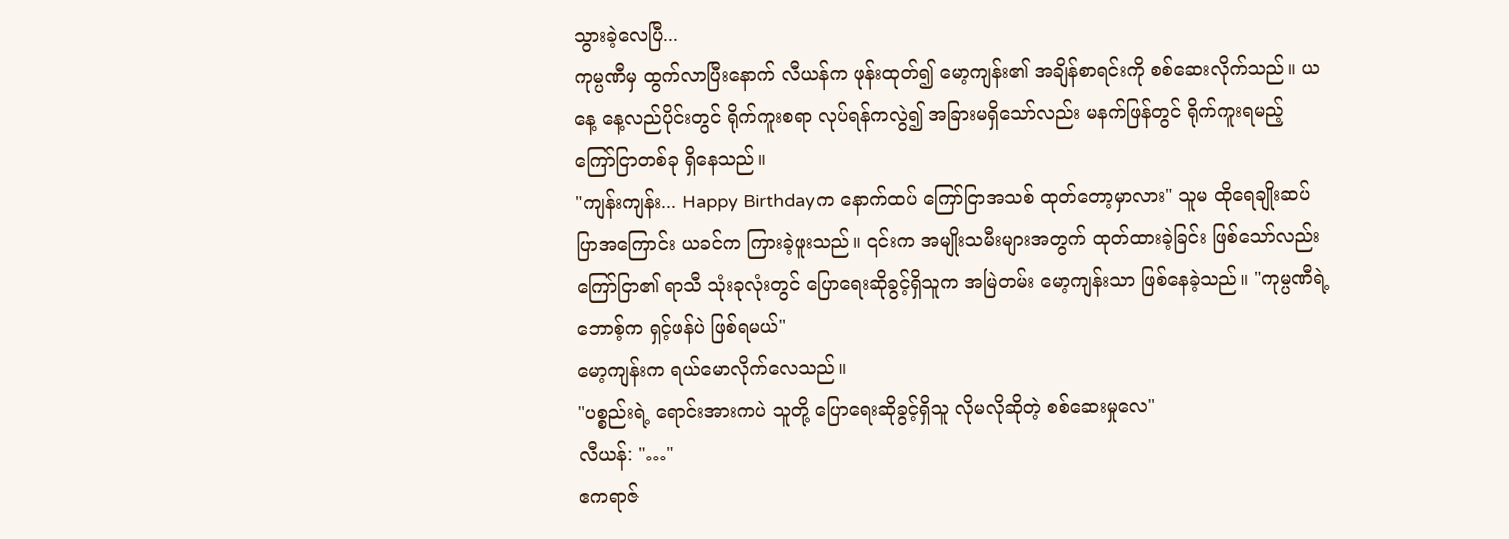သွားခဲ့လေပြီ...
ကုမ္ပဏီမှ ထွက်လာပြီးနောက် လီယန်က ဖုန်းထုတ်၍ မော့ကျန်း၏ အချိန်စာရင်းကို စစ်ဆေးလိုက်သည်။ ယနေ့ နေ့လည်ပိုင်းတွင် ရိုက်ကူးစရာ လုပ်ရန်ကလွဲ၍ အခြားမရှိသော်လည်း မနက်ဖြန်တွင် ရိုက်ကူးရမည့် ကြော်ငြာတစ်ခု ရှိနေသည်။
"ကျန်းကျန်း... Happy Birthdayက နောက်ထပ် ကြော်ငြာအသစ် ထုတ်တော့မှာလား" သူမ ထိုရေချိုးဆပ်ပြာအကြောင်း ယခင်က ကြားခဲ့ဖူးသည်။ ၎င်းက အမျိုးသမီးများအတွက် ထုတ်ထားခဲ့ခြင်း ဖြစ်သော်လည်း ကြော်ငြာ၏ ရာသီ သုံးခုလုံးတွင် ပြောရေးဆိုခွင့်ရှိသူက အမြဲတမ်း မော့ကျန်းသာ ဖြစ်နေခဲ့သည်။ "ကုမ္ပဏီရဲ့ ဘောစ့်က ရှင့်ဖန်ပဲ ဖြစ်ရမယ်"
မော့ကျန်းက ရယ်မောလိုက်လေသည်။
"ပစ္စည်းရဲ့ ရောင်းအားကပဲ သူတို့ ပြောရေးဆိုခွင့်ရှိသူ လိုမလိုဆိုတဲ့ စစ်ဆေးမှုလေ"
လီယန်: "…"
ဧကရာဇ်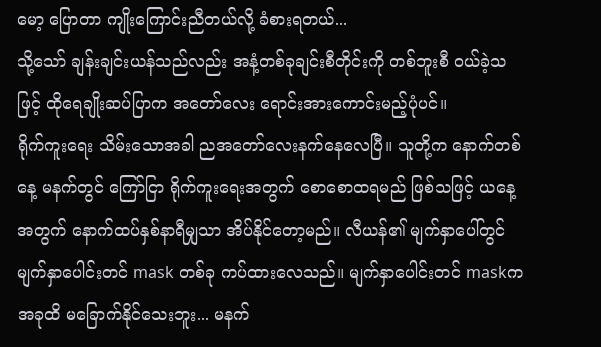မော့ ပြောတာ ကျိုးကြောင်းညီတယ်လို့ ခံစားရတယ်...
သို့သော် ချန်းချင်းယန်သည်လည်း အနံ့တစ်ခုချင်းစီတိုင်းကို တစ်ဘူးစီ ဝယ်ခဲ့သဖြင့် ထိုရေချိုးဆပ်ပြာက အတော်လေး ရောင်းအားကောင်းမည့်ပုံပင်။
ရိုက်ကူးရေး သိမ်းသောအခါ ညအတော်လေးနက်နေလေပြီ။ သူတို့က နောက်တစ်နေ့ မနက်တွင် ကြော်ငြာ ရိုက်ကူးရေးအတွက် စောစောထရမည် ဖြစ်သဖြင့် ယနေ့အတွက် နောက်ထပ်နှစ်နာရီမျှသာ အိပ်နိုင်တော့မည်။ လီယန်၏ မျက်နှာပေါ်တွင် မျက်နှာပေါင်းတင် mask တစ်ခု ကပ်ထားလေသည်။ မျက်နှာပေါင်းတင် maskက အခုထိ မခြောက်နိုင်သေးဘူး... မနက်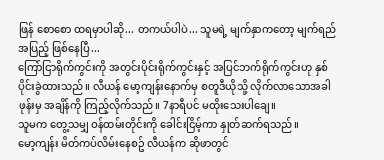ဖြန် စောစော ထရမှာပါဆို... တကယ်ပါပဲ... သူမရဲ့ မျက်နှာကတော့ မျက်ရည် အပြည့် ဖြစ်နေပြီ...
ကြော်ငြာရိုက်ကွင်းကို အတွင်းပိုင်းရိုက်ကွင်းနှင့် အပြင်ဘက်ရိုက်ကွင်းဟု နှစ်ပိုင်းခွဲထားသည်။ လီယန် မော့ကျန်းနောက်မှ စတူဒီယိုသို့ လိုက်လာသောအခါ ဖုန်းမှ အချိန်ကို ကြည့်လိုက်သည်။ 7နာရီပင် မထိုးသေးပါချေ။
သူမက တွေ့သမျှ ဝန်ထမ်းတိုင်းကို ခေါင်းငြိမ့်ကာ နှုတ်ဆက်ရသည်။
မော့ကျန်း မိတ်ကပ်လိမ်းနေစဥ် လီယန်က ဆိုဖာတွင်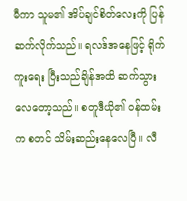မီကာ သူမ၏ အိပ်ချင်စိတ်လေးကို ပြန်ဆက်လိုက်သည်။ ရလဒ်အနေဖြင့် ရိုက်ကူးရေး ပြီးသည်ချိန်အထိ ဆက်သွားလေတော့သည်။ စတူဒီယို၏ ဝန်ထမ်းက စတင် သိမ်းဆည်းနေလေပြီ။ လီ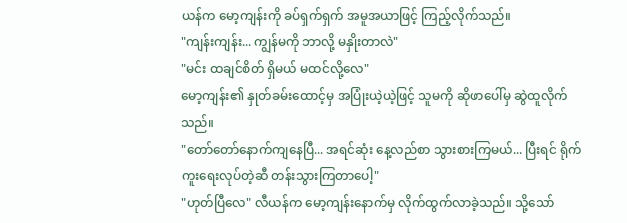ယန်က မော့ကျန်းကို ခပ်ရှက်ရှက် အမူအယာဖြင့် ကြည့်လိုက်သည်။
"ကျန်းကျန်း... ကျွန်မကို ဘာလို့ မနှိုးတာလဲ"
"မင်း ထချင်စိတ် ရှိမယ် မထင်လို့လေ"
မော့ကျန်း၏ နှုတ်ခမ်းထောင့်မှ အပြုံးယဲ့ယဲ့ဖြင့် သူမကို ဆိုဖာပေါ်မှ ဆွဲထူလိုက်သည်။
"တော်တော်နောက်ကျနေပြီ... အရင်ဆုံး နေ့လည်စာ သွားစားကြမယ်... ပြီးရင် ရိုက်ကူးရေးလုပ်တဲ့ဆီ တန်းသွားကြတာပေါ့"
"ဟုတ်ပြီလေ" လီယန်က မော့ကျန်းနောက်မှ လိုက်ထွက်လာခဲ့သည်။ သို့သော်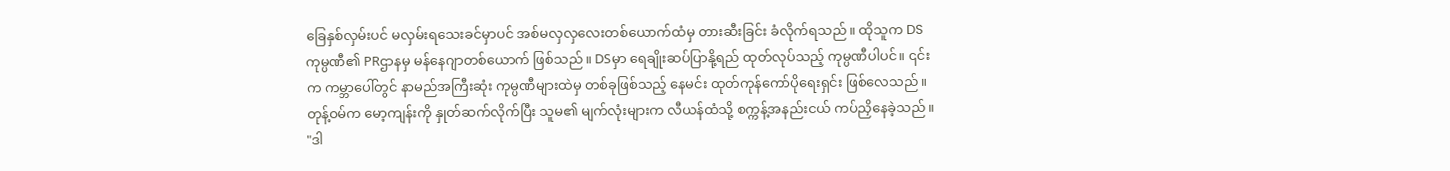ခြေနှစ်လှမ်းပင် မလှမ်းရသေးခင်မှာပင် အစ်မလှလှလေးတစ်ယောက်ထံမှ တားဆီးခြင်း ခံလိုက်ရသည်။ ထိုသူက DS ကုမ္ပဏီ၏ PRဌာနမှ မန်နေဂျာတစ်ယောက် ဖြစ်သည်။ DSမှာ ရေချိုးဆပ်ပြာနို့ရည် ထုတ်လုပ်သည့် ကုမ္ပဏီပါပင်။ ၎င်းက ကမ္ဘာပေါ်တွင် နာမည်အကြီးဆုံး ကုမ္ပဏီများထဲမှ တစ်ခုဖြစ်သည့် နေမင်း ထုတ်ကုန်ကော်ပိုရေးရှင်း ဖြစ်လေသည်။
တုန့်ဝမ်က မော့ကျန်းကို နှုတ်ဆက်လိုက်ပြီး သူမ၏ မျက်လုံးများက လီယန်ထံသို့ စက္ကန့်အနည်းငယ် ကပ်ညှိနေခဲ့သည်။
"ဒါ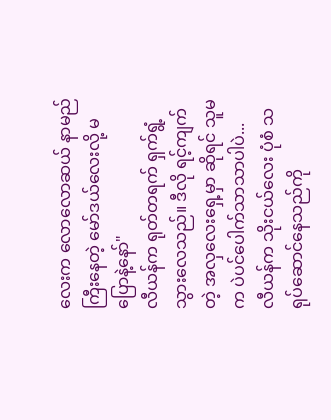လေးက လောလောဆယ် နာမည်ကြီးနေတဲ့ မော်ဒယ်လေးလို့ မပြောနဲ့နော်"
လီယန်က ရုတ်တရက် ရှက်ရွံ့သွားလေသည်။ ဒီလို ရင့်ကျက်တဲ့ အလှလေးရှေ့မှာ ဆိုရင် သူမက ပဲပင်ပေါက်သာသာပါပဲ...
လီယန်က သိုးငယ်လေး ပုံစံ သရုပ်ဆောင်နေသည်ကို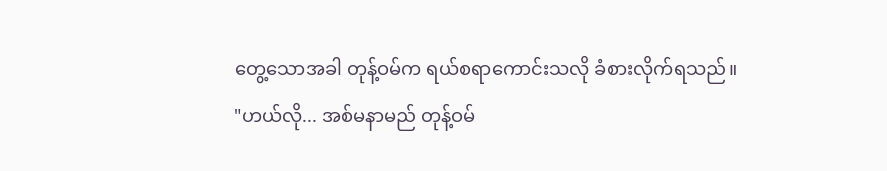တွေ့သောအခါ တုန့်ဝမ်က ရယ်စရာကောင်းသလို ခံစားလိုက်ရသည်။
"ဟယ်လို... အစ်မနာမည် တုန့်ဝမ်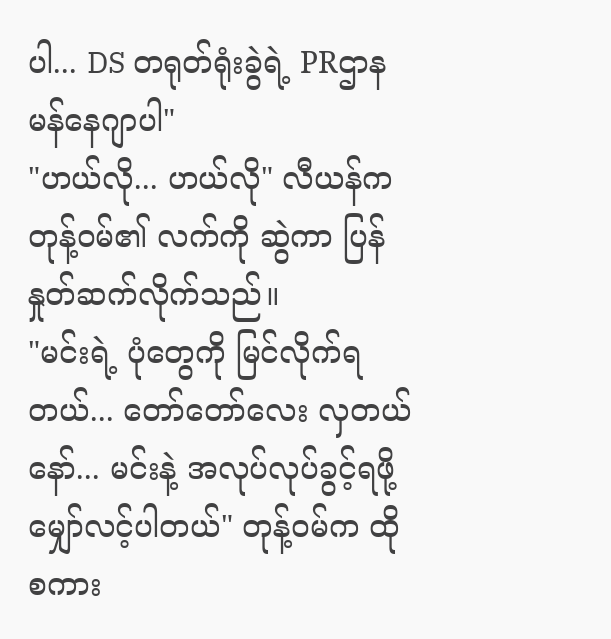ပါ... DS တရုတ်ရုံးခွဲရဲ့ PRဌာန မန်နေဂျာပါ"
"ဟယ်လို... ဟယ်လို" လီယန်က တုန့်ဝမ်၏ လက်ကို ဆွဲကာ ပြန်နှုတ်ဆက်လိုက်သည်။
"မင်းရဲ့ ပုံတွေကို မြင်လိုက်ရတယ်... တော်တော်လေး လှတယ်နော်... မင်းနဲ့ အလုပ်လုပ်ခွင့်ရဖို့ မျှော်လင့်ပါတယ်" တုန့်ဝမ်က ထိုစကား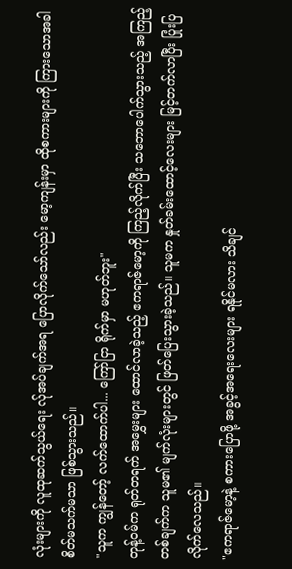လုံးများကို လူထုဆက်သွယ်ရေး လ်ုအပ်ချက်အရ ပြောလိုက်သော်လည်း မော့ကျန်းမှာ ထိုစကားများကို ကြားသောအခါ စိတ်မသက်မသာ ဖြစ်သွားသည်။
"သူက ကျွန်တော့် လက်ထောက်ပါ... ကြော်ငြာ ရိုက်မှာ မဟုတ်ဘူး"
တုန့်ဝမ်က ရုတ်တရက် အမွှေးများ ထောင်လာခဲ့သည့် ဧကရာဇ်မော့ကို ကြည့်လိုက်ပြီး သဘောပေါက်သွားသည့် အကြည့်တစ်ချက်က သူမ၏ မျက်လုံးများတွင် ဖြတ်ပြေးသွားခဲ့သည်။ သူမက နှုတ်ခမ်းထောင့်လေးများ မြင့်တက်လာပြီး ပြုံးပြလိုက်လေသည်။
"ဧကရာဇ်မော့နဲ့ စကားပြောဖို့ အခွင့်အရေးလေးများ ရနိုင်မလား သိချင်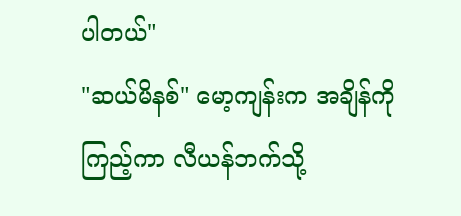ပါတယ်"
"ဆယ်မိနစ်" မော့ကျန်းက အချိန်ကို ကြည့်ကာ လီယန်ဘက်သို့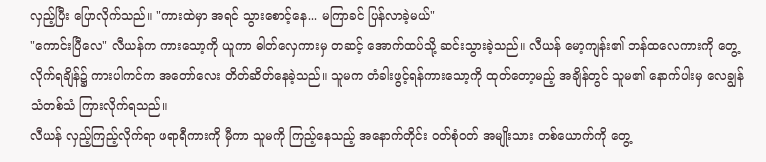လှည့်ပြီး ပြောလိုက်သည်။ "ကားထဲမှာ အရင် သွားစောင့်နေ... မကြာခင် ပြန်လာခဲ့မယ်"
"ကောင်းပြီလေ" လီယန်က ကားသော့ကို ယူကာ ဓါတ်လှေကားမှ တဆင့် အောက်ထပ်သို့ ဆင်းသွားခဲ့သည်။ လီယန် မော့ကျန်း၏ ဘန်ထလေကားကို တွေ့လိုက်ရချိန်၌ ကားပါကင်က အတော်လေး တိတ်ဆိတ်နေခဲ့သည်။ သူမက တံခါးဖွင့်ရန်ကားသော့ကို ထုတ်တော့မည့် အချိန်တွင် သူမ၏ နောက်ပါးမှ လေချွန်သံတစ်သံ ကြားလိုက်ရသည်။
လီယန် လှည့်ကြည့်လိုက်ရာ ဖရာရီကားကို မှီကာ သူမကို ကြည့်နေသည့် အနောက်တိုင်း ဝတ်စုံဝတ် အမျိုးသား တစ်ယောက်ကို တွေ့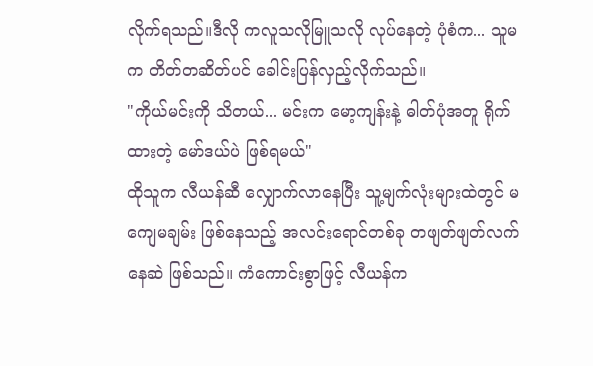လိုက်ရသည်။ဒီလို ကလူသလိုမြူသလို လုပ်နေတဲ့ ပုံစံက... သူမက တိတ်တဆိတ်ပင် ခေါင်းပြန်လှည့်လိုက်သည်။
"ကိုယ်မင်းကို သိတယ်... မင်းက မော့ကျန်းနဲ့ ဓါတ်ပုံအတူ ရိုက်ထားတဲ့ မော်ဒယ်ပဲ ဖြစ်ရမယ်"
ထိုသူက လီယန်ဆီ လျှောက်လာနေပြီး သူ့မျက်လုံးများထဲတွင် မကျေမချမ်း ဖြစ်နေသည့် အလင်းရောင်တစ်ခု တဖျတ်ဖျတ်လက်နေဆဲ ဖြစ်သည်။ ကံကောင်းစွာဖြင့် လီယန်က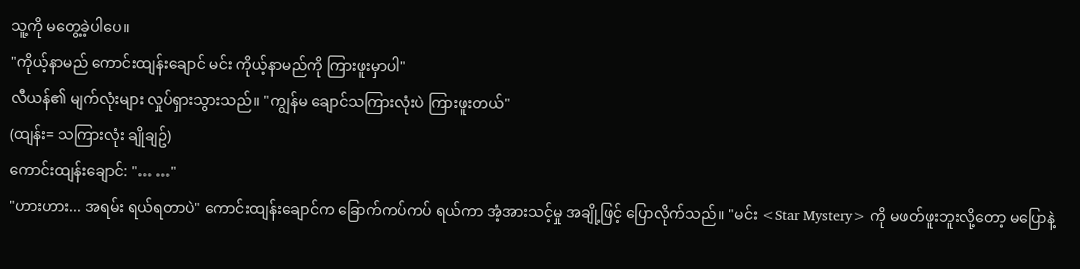သူ့ကို မတွေ့ခဲ့ပါပေ။
"ကိုယ့်နာမည် ကောင်းထျန်းချောင် မင်း ကိုယ့်နာမည်ကို ကြားဖူးမှာပါ"
လီယန်၏ မျက်လုံးများ လှုပ်ရှားသွားသည်။ "ကျွန်မ ချောင်သကြားလုံးပဲ ကြားဖူးတယ်"
(ထျန်း= သကြားလုံး ချိုချဥ်)
ကောင်းထျန်းချောင်: "… …"
"ဟားဟား... အရမ်း ရယ်ရတာပဲ" ကောင်းထျန်းချောင်က ခြောက်ကပ်ကပ် ရယ်ကာ အံ့အားသင့်မှု အချို့ဖြင့် ပြောလိုက်သည်။ "မင်း <Star Mystery> ကို မဖတ်ဖူးဘူးလို့တော့ မပြောနဲ့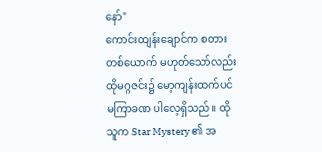နော်"
ကောင်းထျန်းချောင်က စတားတစ်ယောက် မဟုတ်သော်လည်း ထိုမဂ္ဂဇင်း၌ မော့ကျန်းထက်ပင် မကြာခဏ ပါလေ့ရှိသည်။ ထိုသူက Star Mystery ၏ အ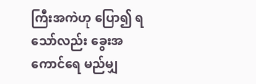ကြီးအကဲဟု ပြော၍ ရသော်လည်း ခွေးအကောင်ရေ မည်မျှ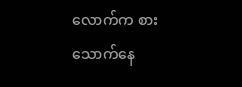လောက်က စားသောက်နေ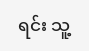ရင်း သူ့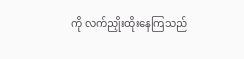ကို လက်ညှိုးထိုးနေကြသည်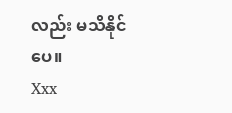လည်း မသိနိုင်ပေ။
Xxx